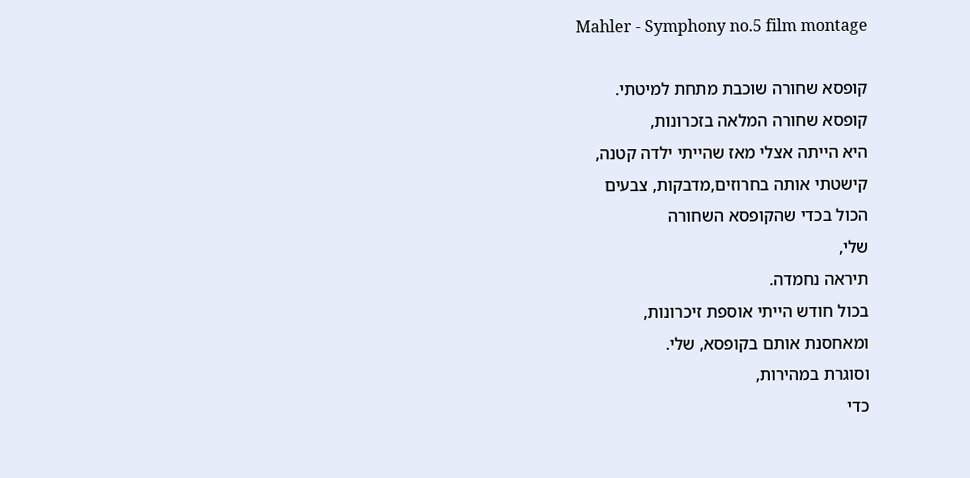Mahler - Symphony no.5 film montage

קופסא שחורה שוכבת מתחת למיטתי.
קופסא שחורה המלאה בזכרונות,
היא הייתה אצלי מאז שהייתי ילדה קטנה,
קישטתי אותה בחרוזים,מדבקות, צבעים
הכול בכדי שהקופסא השחורה
שלי,
תיראה נחמדה.
בכול חודש הייתי אוספת זיכרונות,
ומאחסנת אותם בקופסא, שלי.
וסוגרת במהירות,
כדי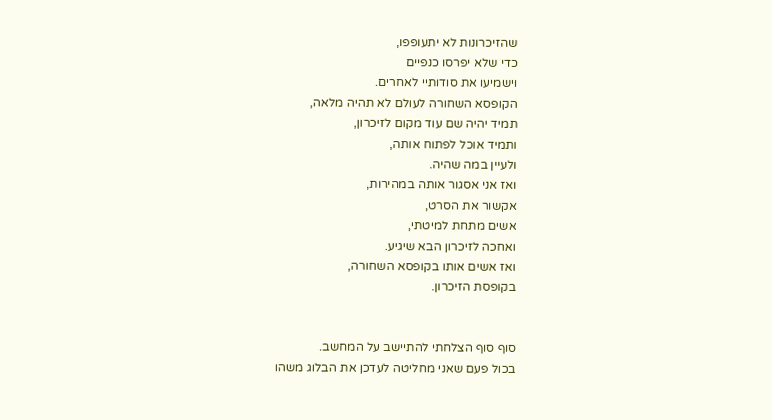שהזיכרונות לא יתעופפו,
כדי שלא יפרסו כנפיים
וישמיעו את סודותיי לאחרים.
הקופסא השחורה לעולם לא תהיה מלאה,
תמיד יהיה שם עוד מקום לזיכרון,
ותמיד אוכל לפתוח אותה,
ולעיין במה שהיה.
ואז אני אסגור אותה במהירות,
אקשור את הסרט,
אשים מתחת למיטתי,
ואחכה לזיכרון הבא שיגיע.
ואז אשים אותו בקופסא השחורה,
בקופסת הזיכרון.


סוף סוף הצלחתי להתיישב על המחשב.
בכול פעם שאני מחליטה לעדכן את הבלוג משהו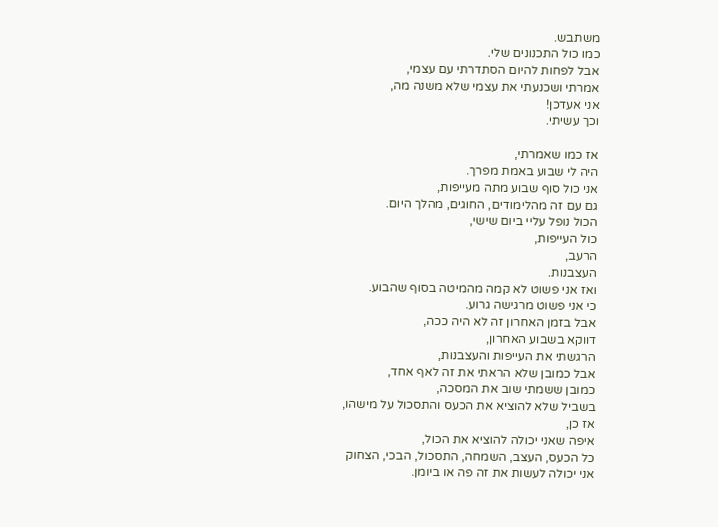משתבש.
כמו כול התכנונים שלי.
אבל לפחות להיום הסתדרתי עם עצמי,
אמרתי ושכנעתי את עצמי שלא משנה מה,
אני אעדכן!
וכך עשיתי.

אז כמו שאמרתי,
היה לי שבוע באמת מפרך.
אני כול סוף שבוע מתה מעייפות,
גם עם זה מהלימודים, החוגים, מהלך היום.
הכול נופל עליי ביום שישי,
כול העייפות,
הרעב,
העצבנות.
ואז אני פשוט לא קמה מהמיטה בסוף שהבוע.
כי אני פשוט מרגישה גרוע.
אבל בזמן האחרון זה לא היה ככה,
דווקא בשבוע האחרון,
הרגשתי את העייפות והעצבנות,
אבל כמובן שלא הראתי את זה לאף אחד,
כמובן ששמתי שוב את המסכה,
בשביל שלא להוציא את הכעס והתסכול על מישהו,
אז כן,
איפה שאני יכולה להוציא את הכול,
כל הכעס, העצב, השמחה, התסכול, הבכי, הצחוק
אני יכולה לעשות את זה פה או ביומן.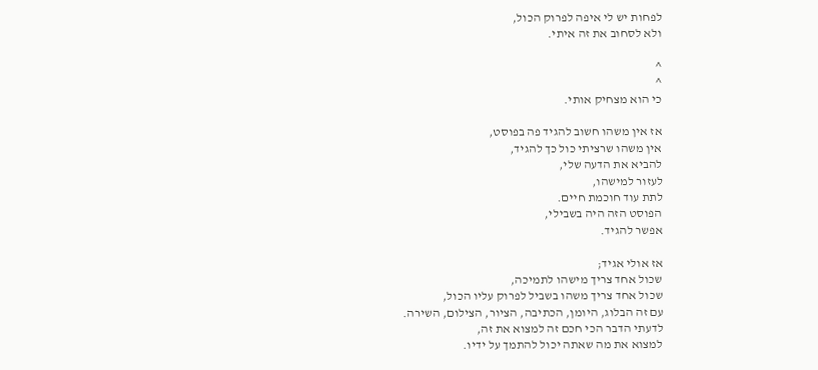לפחות יש לי איפה לפרוק הכול,
ולא לסחוב את זה איתי.

^
^
כי הוא מצחיק אותי.

אז אין משהו חשוב להגיד פה בפוסט,
אין משהו שרציתי כול כך להגיד,
להביא את הדעה שלי,
לעזור למישהו,
לתת עוד חוכמת חיים.
הפוסט הזה היה בשבילי,
אפשר להגיד.

אז אולי אגיד;
שכול אחד צריך מישהו לתמיכה,
שכול אחד צריך משהו בשביל לפרוק עליו הכול,
עם זה הבלוג, היומן, הכתיבה, הציור, הצילום, השירה.
לדעתי הדבר הכי חכם זה למצוא את זה,
למצוא את מה שאתה יכול להתמך על ידיו.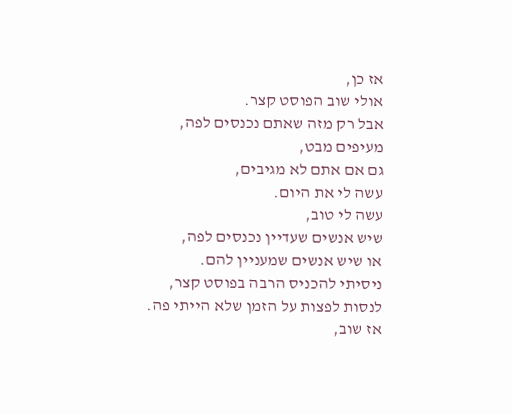אז כן,
אולי שוב הפוסט קצר.
אבל רק מזה שאתם נכנסים לפה,
מעיפים מבט,
גם אם אתם לא מגיבים,
עשה לי את היום.
עשה לי טוב,
שיש אנשים שעדיין נכנסים לפה,
או שיש אנשים שמעניין להם.
ניסיתי להכניס הרבה בפוסט קצר,
לנסות לפצות על הזמן שלא הייתי פה.
אז שוב,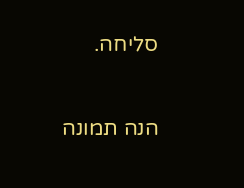סליחה.

הנה תמונה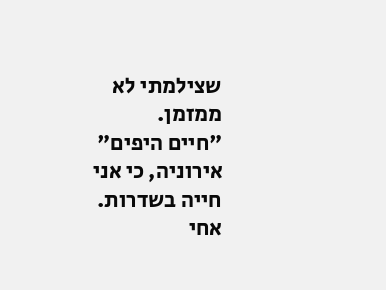שצילמתי לא ממזמן.
"חיים היפים"
אירוניה, כי אני חייה בשדרות.
אחי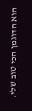הוא הדוגמן הכי טוב שלי.